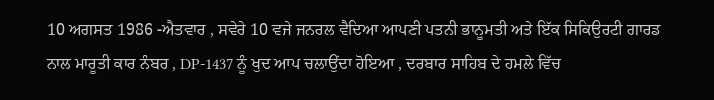10 ਅਗਸਤ 1986 -ਐਤਵਾਰ , ਸਵੇਰੇ 10 ਵਜੇ ਜਨਰਲ ਵੈਦਿਆ ਆਪਣੀ ਪਤਨੀ ਭਾਨੂਮਤੀ ਅਤੇ ਇੱਕ ਸਿਕਿਉਰਟੀ ਗਾਰਡ ਨਾਲ ਮਾਰੂਤੀ ਕਾਰ ਨੰਬਰ , DP-1437 ਨੂੰ ਖੁਦ ਆਪ ਚਲਾਉਂਦਾ ਹੋਇਆ , ਦਰਬਾਰ ਸਾਹਿਬ ਦੇ ਹਮਲੇ ਵਿੱਚ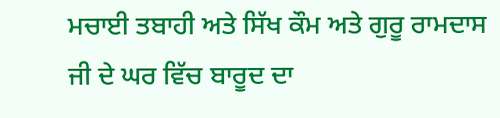ਮਚਾਈ ਤਬਾਹੀ ਅਤੇ ਸਿੱਖ ਕੌਮ ਅਤੇ ਗੁਰੂ ਰਾਮਦਾਸ ਜੀ ਦੇ ਘਰ ਵਿੱਚ ਬਾਰੂਦ ਦਾ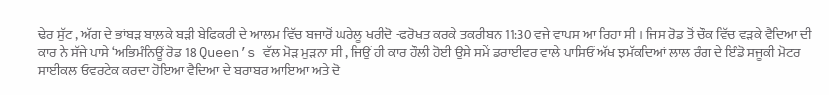ਢੇਰ ਸੁੱਟ , ਅੱਗ ਦੇ ਭਾਂਬੜ ਬਾਲ਼ਕੇ ਬੜੀ ਬੇਫਿਕਰੀ ਦੇ ਆਲਮ ਵਿੱਚ ਬਜਾਰੋਂ ਘਰੇਲੂ ਖਰੀਦੋ -ਫਰੋਖਤ ਕਰਕੇ ਤਕਰੀਬਨ 11:30 ਵਜੇ ਵਾਪਸ ਆ ਰਿਹਾ ਸੀ । ਜਿਸ ਰੋਡ ਤੋਂ ਚੌਕ ਵਿੱਚ ਵੜਕੇ ਵੈਦਿਆ ਦੀ ਕਾਰ ਨੇ ਸੱਜੇ ਪਾਸੇ ‘ਅਭਿਮੰਨਿਊਂ ਰੋਡ 18 Queen’s ਵੱਲ ਮੋੜ ਮੁੜਨਾ ਸੀ , ਜਿਉਂ ਹੀ ਕਾਰ ਹੌਲੀ ਹੋਈ ਉਸੇ ਸਮੇਂ ਡਰਾਈਵਰ ਵਾਲੇ ਪਾਸਿਓਂ ਅੱਖ ਝਮੱਕਦਿਆਂ ਲਾਲ ਰੰਗ ਦੇ ਇੰਡੋ ਸਜੂਕੀ ਮੋਟਰ ਸਾਈਕਲ ਓਵਰਟੇਕ ਕਰਦਾ ਹੋਇਆ ਵੈਦਿਆ ਦੇ ਬਰਾਬਰ ਆਇਆ ਅਤੇ ਦੋ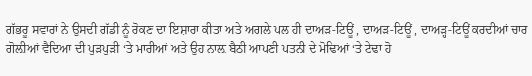ਗੱਭਰੂ ਸਵਾਰਾਂ ਨੇ ਉਸਦੀ ਗੱਡੀ ਨੂੰ ਰੋਕਣ ਦਾ ਇਸ਼ਾਰਾ ਕੀਤਾ ਅਤੇ ਅਗਲੇ ਪਲ ਹੀ ਦਾਅੜ-ਟਿਊਂ , ਦਾਅੜ-ਟਿਊਂ , ਦਾਅੜ੍ਹ-ਟਿਊਂ ਕਰਦੀਆਂ ਚਾਰ ਗੋਲ਼ੀਆਂ ਵੈਦਿਆ ਦੀ ਪੁੜਪੁੜੀ ‘ਤੇ ਮਾਰੀਆਂ ਅਤੇ ਉਹ ਨਾਲ਼ ਬੈਠੀ ਆਪਣੀ ਪਤਨੀ ਦੇ ਮੋਢਿਆਂ ‘ਤੇ ਟੇਢਾ ਹੋ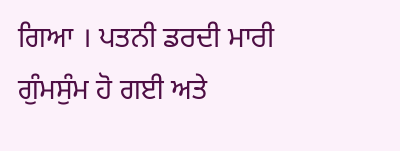ਗਿਆ । ਪਤਨੀ ਡਰਦੀ ਮਾਰੀ ਗੁੰਮਸੁੰਮ ਹੋ ਗਈ ਅਤੇ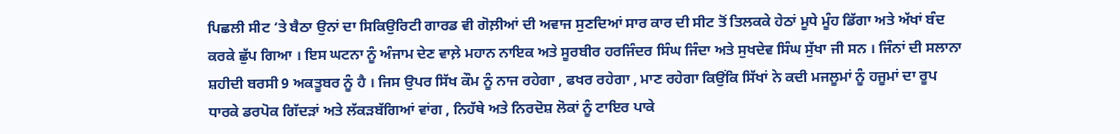ਪਿਛਲੀ ਸੀਟ ‘ਤੇ ਬੈਠਾ ਉਨਾਂ ਦਾ ਸਿਕਿਉਰਿਟੀ ਗਾਰਡ ਵੀ ਗੋਲ਼ੀਆਂ ਦੀ ਅਵਾਜ ਸੁਣਦਿਆਂ ਸਾਰ ਕਾਰ ਦੀ ਸੀਟ ਤੋਂ ਤਿਲਕਕੇ ਹੇਠਾਂ ਮੂਧੇ ਮੂੰਹ ਡਿੱਗਾ ਅਤੇ ਅੱਖਾਂ ਬੰਦ ਕਰਕੇ ਛੁੱਪ ਗਿਆ । ਇਸ ਘਟਨਾ ਨੂੰ ਅੰਜਾਮ ਦੇਣ ਵਾਲ਼ੇ ਮਹਾਨ ਨਾਇਕ ਅਤੇ ਸੂਰਬੀਰ ਹਰਜਿੰਦਰ ਸਿੰਘ ਜਿੰਦਾ ਅਤੇ ਸੁਖਦੇਵ ਸਿੰਘ ਸੁੱਖਾ ਜੀ ਸਨ । ਜਿੰਨਾਂ ਦੀ ਸਲਾਨਾ ਸ਼ਹੀਦੀ ਬਰਸੀ 9 ਅਕਤੂਬਰ ਨੂੰ ਹੈ । ਜਿਸ ਉਪਰ ਸਿੱਖ ਕੌਮ ਨੂੰ ਨਾਜ ਰਹੇਗਾ , ਫਖਰ ਰਹੇਗਾ , ਮਾਣ ਰਹੇਗਾ ਕਿਉਂਕਿ ਸਿੱਖਾਂ ਨੇ ਕਦੀ ਮਜਲੂਮਾਂ ਨੂੰ ਹਜੂਮਾਂ ਦਾ ਰੂਪ ਧਾਰਕੇ ਡਰਪੋਕ ਗਿੱਦੜਾਂ ਅਤੇ ਲੱਕੜਬੱਗਿਆਂ ਵਾਂਗ , ਨਿਹੱਥੇ ਅਤੇ ਨਿਰਦੋਸ਼ ਲੋਕਾਂ ਨੂੰ ਟਾਇਰ ਪਾਕੇ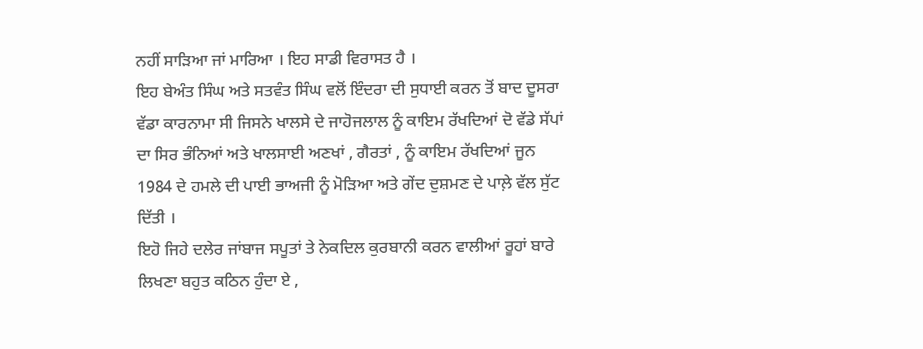ਨਹੀਂ ਸਾੜਿਆ ਜਾਂ ਮਾਰਿਆ । ਇਹ ਸਾਡੀ ਵਿਰਾਸਤ ਹੈ ।
ਇਹ ਬੇਅੰਤ ਸਿੰਘ ਅਤੇ ਸਤਵੰਤ ਸਿੰਘ ਵਲੋਂ ਇੰਦਰਾ ਦੀ ਸੁਧਾਈ ਕਰਨ ਤੋਂ ਬਾਦ ਦੂਸਰਾ ਵੱਡਾ ਕਾਰਨਾਮਾ ਸੀ ਜਿਸਨੇ ਖਾਲਸੇ ਦੇ ਜਾਹੋਜਲਾਲ ਨੂੰ ਕਾਇਮ ਰੱਖਦਿਆਂ ਦੋ ਵੱਡੇ ਸੱਪਾਂ ਦਾ ਸਿਰ ਭੰਨਿਆਂ ਅਤੇ ਖਾਲਸਾਈ ਅਣਖਾਂ , ਗੈਰਤਾਂ , ਨੂੰ ਕਾਇਮ ਰੱਖਦਿਆਂ ਜੂਨ 1984 ਦੇ ਹਮਲੇ ਦੀ ਪਾਈ ਭਾਅਜੀ ਨੂੰ ਮੋੜਿਆ ਅਤੇ ਗੇਂਦ ਦੁਸ਼ਮਣ ਦੇ ਪਾਲ਼ੇ ਵੱਲ ਸੁੱਟ ਦਿੱਤੀ ।
ਇਹੋ ਜਿਹੇ ਦਲੇਰ ਜਾਂਬਾਜ ਸਪੂਤਾਂ ਤੇ ਨੇਕਦਿਲ ਕੁਰਬਾਨੀ ਕਰਨ ਵਾਲੀਆਂ ਰੂਹਾਂ ਬਾਰੇ ਲਿਖਣਾ ਬਹੁਤ ਕਠਿਨ ਹੁੰਦਾ ਏ ,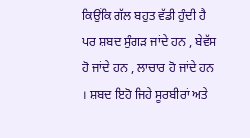ਕਿਉਂਕਿ ਗੱਲ ਬਹੁਤ ਵੱਡੀ ਹੁੰਦੀ ਹੈ ਪਰ ਸ਼ਬਦ ਸੁੰਗੜ ਜਾਂਦੇ ਹਨ , ਬੇਵੱਸ ਹੋ ਜਾਂਦੇ ਹਨ , ਲਾਚਾਰ ਹੋ ਜਾਂਦੇ ਹਨ । ਸ਼ਬਦ ਇਹੋ ਜਿਹੇ ਸੂਰਬੀਰਾਂ ਅਤੇ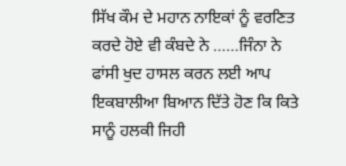ਸਿੱਖ ਕੌਮ ਦੇ ਮਹਾਨ ਨਾਇਕਾਂ ਨੂੰ ਵਰਣਿਤ ਕਰਦੇ ਹੋਏ ਵੀ ਕੰਬਦੇ ਨੇ ……ਜਿੰਨਾ ਨੇ ਫਾਂਸੀ ਖੁਦ ਹਾਸਲ ਕਰਨ ਲਈ ਆਪ ਇਕਬਾਲੀਆ ਬਿਆਨ ਦਿੱਤੇ ਹੋਣ ਕਿ ਕਿਤੇ ਸਾਨੂੰ ਹਲਕੀ ਜਿਹੀ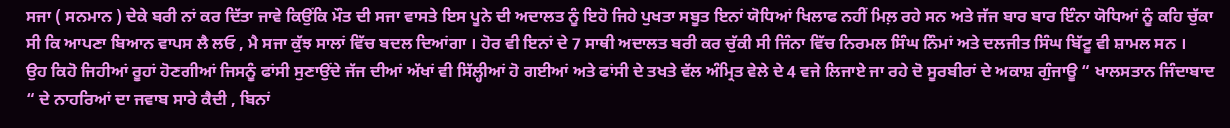ਸਜਾ ( ਸਨਮਾਨ ) ਦੇਕੇ ਬਰੀ ਨਾਂ ਕਰ ਦਿੱਤਾ ਜਾਵੇ ਕਿਉਂਕਿ ਮੌਤ ਦੀ ਸਜਾ ਵਾਸਤੇ ਇਸ ਪੂਨੇ ਦੀ ਅਦਾਲਤ ਨੂੰ ਇਹੋ ਜਿਹੇ ਪੁਖਤਾ ਸਬੂਤ ਇਨਾਂ ਯੋਧਿਆਂ ਖਿਲਾਫ ਨਹੀਂ ਮਿਲ਼ ਰਹੇ ਸਨ ਅਤੇ ਜੱਜ ਬਾਰ ਬਾਰ ਇੰਨਾ ਯੋਧਿਆਂ ਨੂੰ ਕਹਿ ਚੁੱਕਾ ਸੀ ਕਿ ਆਪਣਾ ਬਿਆਨ ਵਾਪਸ ਲੈ ਲਓ , ਮੈ ਸਜਾ ਕੁੱਝ ਸਾਲਾਂ ਵਿੱਚ ਬਦਲ ਦਿਆਂਗਾ । ਹੋਰ ਵੀ ਇਨਾਂ ਦੇ 7 ਸਾਥੀ ਅਦਾਲਤ ਬਰੀ ਕਰ ਚੁੱਕੀ ਸੀ ਜਿੰਨਾ ਵਿੱਚ ਨਿਰਮਲ ਸਿੰਘ ਨਿੰਮਾਂ ਅਤੇ ਦਲਜੀਤ ਸਿੰਘ ਬਿੱਟੂ ਵੀ ਸ਼ਾਮਲ ਸਨ ।
ਉਹ ਕਿਹੋ ਜਿਹੀਆਂ ਰੂਹਾਂ ਹੋਣਗੀਆਂ ਜਿਸਨੂੰ ਫਾਂਸੀ ਸੁਣਾਉਂਦੇ ਜੱਜ ਦੀਆਂ ਅੱਖਾਂ ਵੀ ਸਿੱਲ੍ਹੀਆਂ ਹੋ ਗਈਆਂ ਅਤੇ ਫਾਂਸੀ ਦੇ ਤਖਤੇ ਵੱਲ ਅੰਮ੍ਰਿਤ ਵੇਲੇ ਦੇ 4 ਵਜੇ ਲਿਜਾਏ ਜਾ ਰਹੇ ਦੋ ਸੂਰਬੀਰਾਂ ਦੇ ਅਕਾਸ਼ ਗੁੰਜਾਊ “ ਖਾਲਸਤਾਨ ਜਿੰਦਾਬਾਦ “ ਦੇ ਨਾਹਰਿਆਂ ਦਾ ਜਵਾਬ ਸਾਰੇ ਕੈਦੀ , ਬਿਨਾਂ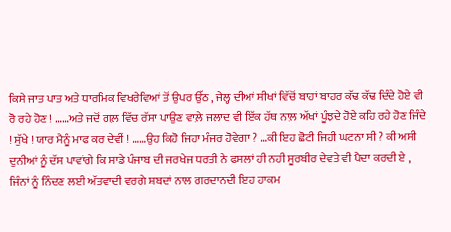ਕਿਸੇ ਜਾਤ ਪਾਤ ਅਤੇ ਧਾਰਮਿਕ ਵਿਖਰੇਵਿਆਂ ਤੋਂ ਉਪਰ ਉੱਠ , ਜੇਲ੍ਹ ਦੀਆਂ ਸੀਖਾਂ ਵਿੱਚੋਂ ਬਾਹਾਂ ਬਾਹਰ ਕੱਢ ਕੱਢ ਦਿੰਦੇ ਹੋਏ ਵੀ ਰੋ ਰਹੇ ਹੋਣ ! ……ਅਤੇ ਜਦੋਂ ਗਲ਼ ਵਿੱਚ ਰੱਸਾ ਪਾਉਣ ਵਾਲ਼ੇ ਜਲਾਦ ਵੀ ਇੱਕ ਹੱਥ ਨਾਲ਼ ਅੱਖਾਂ ਪੂੰਝਦੇ ਹੋਏ ਕਹਿ ਰਹੇ ਹੋਣ ਜਿੰਦੇ ! ਸੁੱਖੇ ! ਯਾਰ ਮੈਨੂੰ ਮਾਫ ਕਰ ਦੇਵੀਂ ! ……ਉਹ ਕਿਹੋ ਜਿਹਾ ਮੰਜਰ ਹੋਵੇਗਾ ? …ਕੀ ਇਹ ਛੋਟੀ ਜਿਹੀ ਘਟਨਾ ਸੀ ? ਕੀ ਅਸੀ ਦੁਨੀਆਂ ਨੂੰ ਦੱਸ ਪਾਵਾਂਗੇ ਕਿ ਸਾਡੇ ਪੰਜਾਬ ਦੀ ਜਰਖੇਜ ਧਰਤੀ ਨੇ ਫਸਲਾਂ ਹੀ ਨਹੀ ਸੂਰਬੀਰ ਦੇਵਤੇ ਵੀ ਪੈਦਾ ਕਰਦੀ ਏ , ਜਿੰਨਾਂ ਨੂੰ ਨਿੰਦਣ ਲਈ ਅੱਤਵਾਦੀ ਵਰਗੇ ਸ਼ਬਦਾਂ ਨਾਲ ਗਰਦਾਨਦੀ ਇਹ ਹਾਕਮ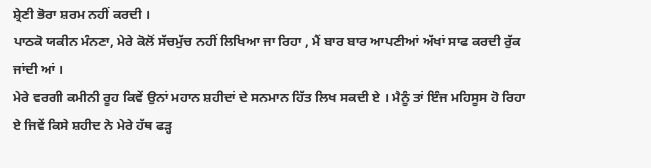ਸ਼੍ਰੇਣੀ ਭੋਰਾ ਸ਼ਰਮ ਨਹੀਂ ਕਰਦੀ ।
ਪਾਠਕੋ ਯਕੀਨ ਮੰਨਣਾ, ਮੇਰੇ ਕੋਲੋਂ ਸੱਚਮੁੱਚ ਨਹੀਂ ਲਿਖਿਆ ਜਾ ਰਿਹਾ , ਮੈਂ ਬਾਰ ਬਾਰ ਆਪਣੀਆਂ ਅੱਖਾਂ ਸਾਫ ਕਰਦੀ ਰੁੱਕ ਜਾਂਦੀ ਆਂ ।
ਮੇਰੇ ਵਰਗੀ ਕਮੀਨੀ ਰੂਹ ਕਿਵੇਂ ਉਨਾਂ ਮਹਾਨ ਸ਼ਹੀਦਾਂ ਦੇ ਸਨਮਾਨ ਹਿੱਤ ਲਿਖ ਸਕਦੀ ਏ । ਮੈਨੂੰ ਤਾਂ ਇੰਜ ਮਹਿਸੂਸ ਹੋ ਰਿਹਾ ਏ ਜਿਵੇਂ ਕਿਸੇ ਸ਼ਹੀਦ ਨੇ ਮੇਰੇ ਹੱਥ ਫੜ੍ਹ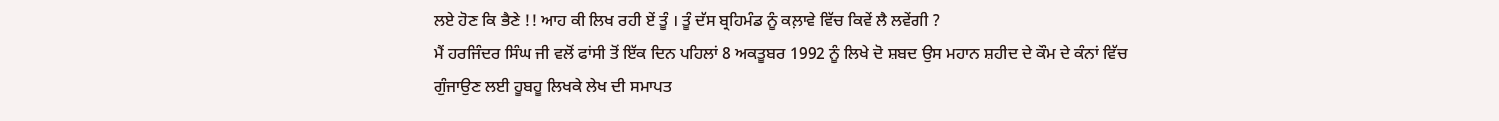ਲਏ ਹੋਣ ਕਿ ਭੈਣੇ !! ਆਹ ਕੀ ਲਿਖ ਰਹੀ ਏਂ ਤੂੰ । ਤੂੰ ਦੱਸ ਬ੍ਰਹਿਮੰਡ ਨੂੰ ਕਲ਼ਾਵੇ ਵਿੱਚ ਕਿਵੇਂ ਲੈ ਲਵੇਂਗੀ ?
ਮੈਂ ਹਰਜਿੰਦਰ ਸਿੰਘ ਜੀ ਵਲੋਂ ਫਾਂਸੀ ਤੋਂ ਇੱਕ ਦਿਨ ਪਹਿਲਾਂ 8 ਅਕਤੂਬਰ 1992 ਨੂੰ ਲਿਖੇ ਦੋ ਸ਼ਬਦ ਉਸ ਮਹਾਨ ਸ਼ਹੀਦ ਦੇ ਕੌਮ ਦੇ ਕੰਨਾਂ ਵਿੱਚ ਗੁੰਜਾਉਣ ਲਈ ਹੂਬਹੂ ਲਿਖਕੇ ਲੇਖ ਦੀ ਸਮਾਪਤ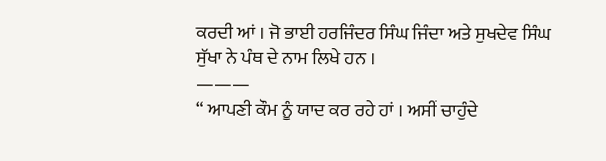ਕਰਦੀ ਆਂ । ਜੋ ਭਾਈ ਹਰਜਿੰਦਰ ਸਿੰਘ ਜਿੰਦਾ ਅਤੇ ਸੁਖਦੇਵ ਸਿੰਘ ਸੁੱਖਾ ਨੇ ਪੰਥ ਦੇ ਨਾਮ ਲਿਖੇ ਹਨ ।
———
“ ਆਪਣੀ ਕੌਮ ਨੂੰ ਯਾਦ ਕਰ ਰਹੇ ਹਾਂ । ਅਸੀਂ ਚਾਹੁੰਦੇ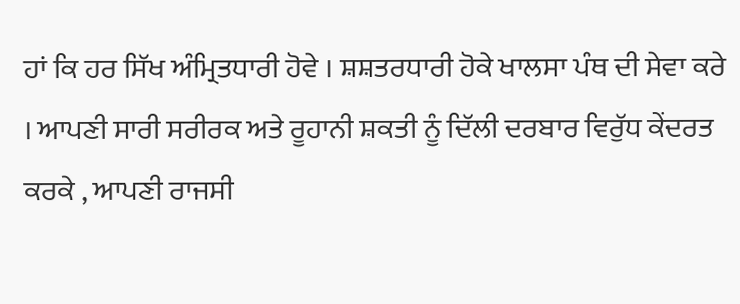ਹਾਂ ਕਿ ਹਰ ਸਿੱਖ ਅੰਮ੍ਰਿਤਧਾਰੀ ਹੋਵੇ । ਸ਼ਸ਼ਤਰਧਾਰੀ ਹੋਕੇ ਖਾਲਸਾ ਪੰਥ ਦੀ ਸੇਵਾ ਕਰੇ । ਆਪਣੀ ਸਾਰੀ ਸਰੀਰਕ ਅਤੇ ਰੂਹਾਨੀ ਸ਼ਕਤੀ ਨੂੰ ਦਿੱਲੀ ਦਰਬਾਰ ਵਿਰੁੱਧ ਕੇਂਦਰਤ ਕਰਕੇ , ਆਪਣੀ ਰਾਜਸੀ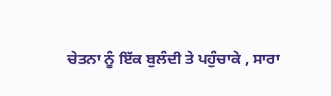ਚੇਤਨਾ ਨੂੰ ਇੱਕ ਬੁਲੰਦੀ ਤੇ ਪਹੁੰਚਾਕੇ , ਸਾਰਾ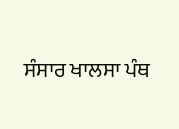ਸੰਸਾਰ ਖਾਲਸਾ ਪੰਥ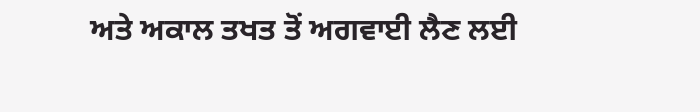ਅਤੇ ਅਕਾਲ ਤਖਤ ਤੋਂ ਅਗਵਾਈ ਲੈਣ ਲਈ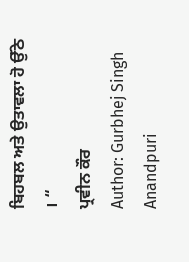ਬਿਹਬਲ ਅਤੇ ਉਤਾਵਲਾ ਹੋ ਉੱਠੇ । “
ਪ੍ਰਵੀਨ ਕੌਰ
Author: Gurbhej Singh Anandpuri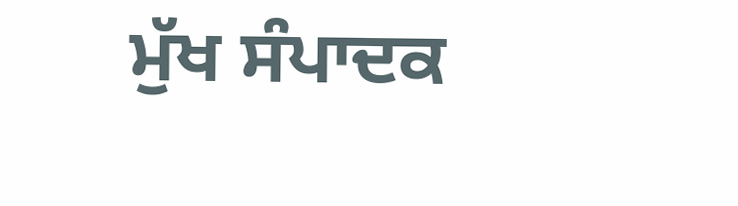ਮੁੱਖ ਸੰਪਾਦਕ